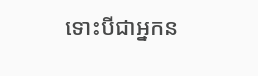ទោះបីជាអ្នកន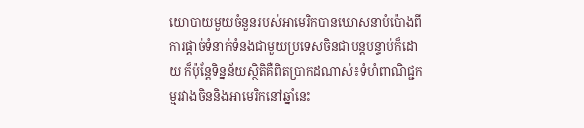យោបាយមួយចំនួនរបស់អាមេរិកបានឃោសនាបំប៉ោងពីការផ្តាច់ទំនាក់ទំនងជាមួយប្រទេសចិនជាបន្តបន្ទាប់ក៏ដោយ ក៏ប៉ុន្តែទិន្នន័យស្ថិតិគឺពិតប្រាកដណាស់៖ទំហំពាណិជ្ជកម្មរវាងចិននិងអាមេរិកនៅឆ្នាំនេះ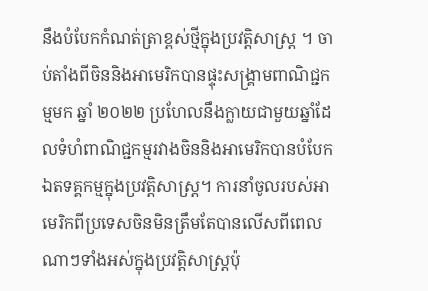នឹងបំបែកកំណត់ត្រាខ្ពស់ថ្មីក្នុងប្រវត្តិសាស្រ្ត ។ ចាប់តាំងពីចិននិងអាមេរិកបានផ្ទុះសង្គ្រាមពាណិជ្ជកម្មមក ឆ្នាំ ២០២២ ប្រហែលនឹងក្លាយជាមួយឆ្នាំដែលទំហំពាណិជ្ជកម្មរវាងចិននិងអាមេរិកបានបំបែកឯតទគ្គកម្មក្នុងប្រវតិ្តសាស្ត្រ។ ការនាំចូលរបស់អាមេរិកពីប្រទេសចិនមិនត្រឹមតែបានលើសពីពេលណាៗទាំងអស់ក្នុងប្រវត្តិសាស្ត្រប៉ុ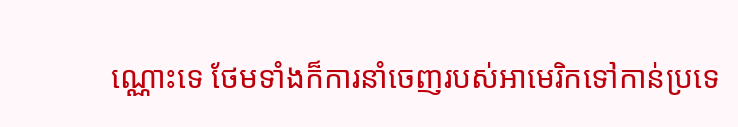ណ្ណោះទេ ថែមទាំងក៏ការនាំចេញរបស់អាមេរិកទៅកាន់ប្រទេ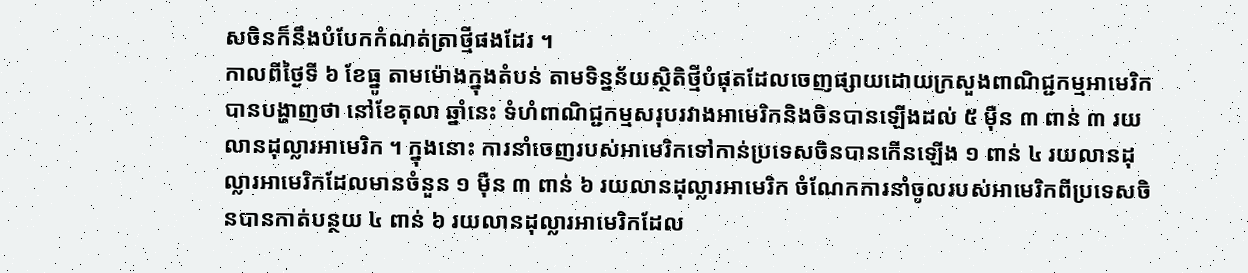សចិនក៏នឹងបំបែកកំណត់ត្រាថ្មីផងដែរ ។
កាលពីថ្ងៃទី ៦ ខែធ្នូ តាមម៉ោងក្នុងតំបន់ តាមទិន្នន័យស្ថិតិថ្មីបំផុតដែលចេញផ្សាយដោយក្រសួងពាណិជ្ជកម្មអាមេរិកបានបង្ហាញថា នៅខែតុលា ឆ្នាំនេះ ទំហំពាណិជ្ជកម្មសរុបរវាងអាមេរិកនិងចិនបានឡើងដល់ ៥ ម៉ឺន ៣ ពាន់ ៣ រយលានដុល្លារអាមេរិក ។ ក្នុងនោះ ការនាំចេញរបស់អាមេរិកទៅកាន់ប្រទេសចិនបានកើនឡើង ១ ពាន់ ៤ រយលានដុល្លារអាមេរិកដែលមានចំនួន ១ ម៉ឺន ៣ ពាន់ ៦ រយលានដុល្លារអាមេរិក ចំណែកការនាំចូលរបស់អាមេរិកពីប្រទេសចិនបានកាត់បន្ថយ ៤ ពាន់ ៦ រយលានដុល្លារអាមេរិកដែល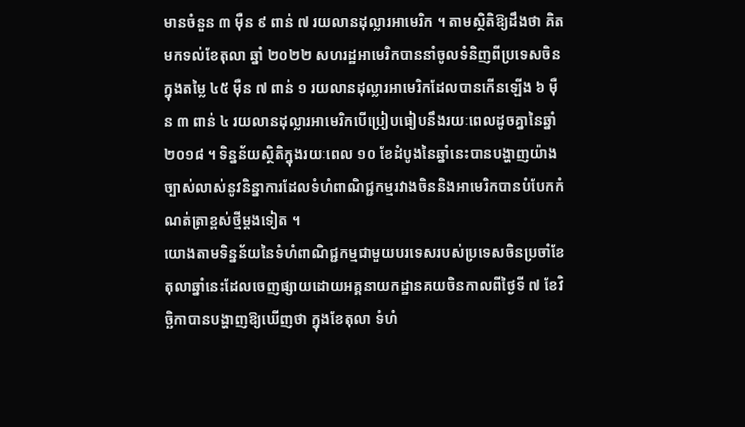មានចំនួន ៣ ម៉ឺន ៩ ពាន់ ៧ រយលានដុល្លារអាមេរិក ។ តាមស្ថិតិឱ្យដឹងថា គិតមកទល់ខែតុលា ឆ្នាំ ២០២២ សហរដ្ឋអាមេរិកបាននាំចូលទំនិញពីប្រទេសចិនក្នុងតម្លៃ ៤៥ ម៉ឺន ៧ ពាន់ ១ រយលានដុល្លារអាមេរិកដែលបានកើនឡើង ៦ ម៉ឺន ៣ ពាន់ ៤ រយលានដុល្លារអាមេរិកបើប្រៀបធៀបនឹងរយៈពេលដូចគ្នានៃឆ្នាំ ២០១៨ ។ ទិន្នន័យស្ថិតិក្នុងរយៈពេល ១០ ខែដំបូងនៃឆ្នាំនេះបានបង្ហាញយ៉ាងច្បាស់លាស់នូវនិន្នាការដែលទំហំពាណិជ្ជកម្មរវាងចិននិងអាមេរិកបានបំបែកកំណត់ត្រាខ្ពស់ថ្មីម្តងទៀត ។
យោងតាមទិន្នន័យនៃទំហំពាណិជ្ជកម្មជាមួយបរទេសរបស់ប្រទេសចិនប្រចាំខែតុលាឆ្នាំនេះដែលចេញផ្សាយដោយអគ្គនាយកដ្ឋានគយចិនកាលពីថ្ងៃទី ៧ ខែវិច្ឆិកាបានបង្ហាញឱ្យឃើញថា ក្នុងខែតុលា ទំហំ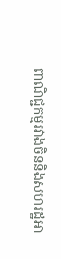ពាណិជ្ជកម្មរវាងចិននិងសហរដ្ឋអា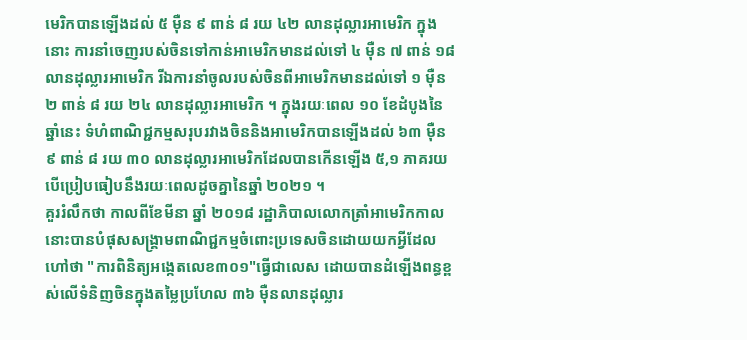មេរិកបានឡើងដល់ ៥ ម៉ឺន ៩ ពាន់ ៨ រយ ៤២ លានដុល្លារអាមេរិក ក្នុងនោះ ការនាំចេញរបស់ចិនទៅកាន់អាមេរិកមានដល់ទៅ ៤ ម៉ឺន ៧ ពាន់ ១៨ លានដុល្លារអាមេរិក រីឯការនាំចូលរបស់ចិនពីអាមេរិកមានដល់ទៅ ១ ម៉ឺន ២ ពាន់ ៨ រយ ២៤ លានដុល្លារអាមេរិក ។ ក្នុងរយៈពេល ១០ ខែដំបូងនៃឆ្នាំនេះ ទំហំពាណិជ្ជកម្មសរុបរវាងចិននិងអាមេរិកបានឡើងដល់ ៦៣ ម៉ឺន ៩ ពាន់ ៨ រយ ៣០ លានដុល្លារអាមេរិកដែលបានកើនឡើង ៥,១ ភាគរយបើប្រៀបធៀបនឹងរយៈពេលដូចគ្នានៃឆ្នាំ ២០២១ ។
គួររំលឹកថា កាលពីខែមីនា ឆ្នាំ ២០១៨ រដ្ឋាភិបាលលោកត្រាំអាមេរិកកាលនោះបានបំផុសសង្គ្រាមពាណិជ្ជកម្មចំពោះប្រទេសចិនដោយយកអ្វីដែលហៅថា "ការពិនិត្យអង្កេតលេខ៣០១"ធ្វើជាលេស ដោយបានដំឡើងពន្ធខ្ពស់លើទំនិញចិនក្នុងតម្លៃប្រហែល ៣៦ ម៉ឺនលានដុល្លារ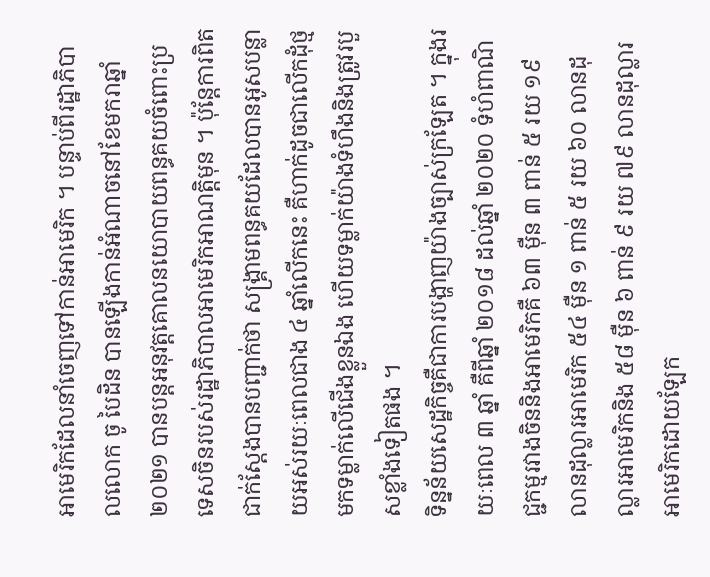អាមេរិកដែលនាំចេញទៅកាន់អាមេរិក ។ បន្ទាប់ពីរដ្ឋាភិបាលលោក ចូ បៃដិន បានឡើងកាន់អំណាចនៅខែមករាឆ្នាំ ២០២១ បានបន្តអនុវត្តគោលនយោបាយពន្ធគយចំពោះប្រទេសចិនរបស់រដ្ឋាភិបាលអាមេរិកអាណត្តិមុន ។ ប៉ុន្តែការពិតជាក់ស្តែងបានបញ្ជាក់ថា សង្គ្រាមពន្ធគយដែលបានអូសបន្លាយអស់រយៈពេលជាង ៤ ឆ្នាំលើកនេះ គឺហាក់ដូចជាលើកដុំថ្មមកទម្លាក់លើជើងខ្លួនឯង ហើយទម្លាក់យ៉ាងទំហឹងនិងត្រូវរបួសខ្លាំងទៀតផង ។
ទិន្នន័យសេដ្ឋកិច្ចគឺជាការបង្ហាញយ៉ាងច្បាស់ក្រឡែត ។ ក្នុងរយៈពេល ៣ ឆ្នាំ គឺពីឆ្នាំ ២០១៨ ដល់ឆ្នាំ ២០២០ ទំហំពាណិជ្ជកម្មរវាងចិននិងអាមេរិកគឺ ៦៣ ម៉ឺន ៣ ពាន់ ៥ រយ ១៩ លានដុល្លារអាមេរិក ៥៤ ម៉ឺន ១ ពាន់ ៥ រយ ៦០ លានដុល្លារអាមេរិកនិង ៥៨ ម៉ឺន ៦ ពាន់ ៩ រយ ៧៩ លានដុល្លារអាមេរិកដោយឡែក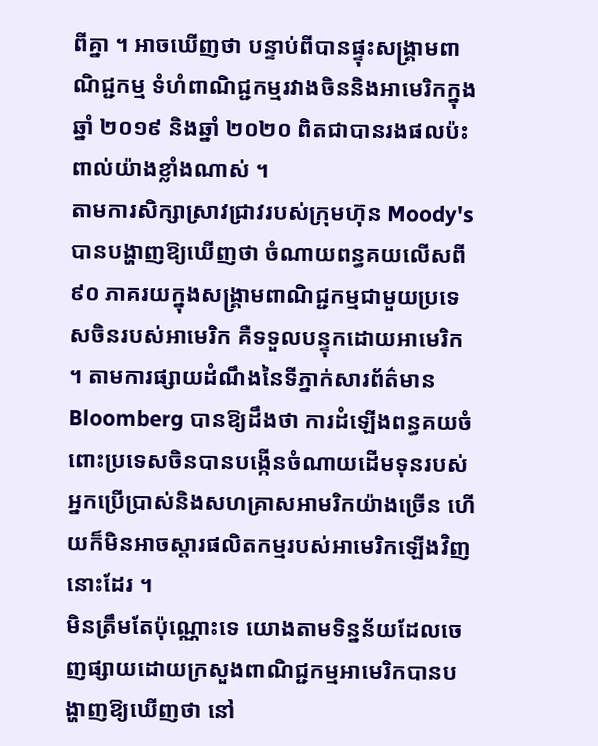ពីគ្នា ។ អាចឃើញថា បន្ទាប់ពីបានផ្ទុះសង្រ្គាមពាណិជ្ជកម្ម ទំហំពាណិជ្ជកម្មរវាងចិននិងអាមេរិកក្នុងឆ្នាំ ២០១៩ និងឆ្នាំ ២០២០ ពិតជាបានរងផលប៉ះពាល់យ៉ាងខ្លាំងណាស់ ។
តាមការសិក្សាស្រាវជ្រាវរបស់ក្រុមហ៊ុន Moody's បានបង្ហាញឱ្យឃើញថា ចំណាយពន្ធគយលើសពី ៩០ ភាគរយក្នុងសង្គ្រាមពាណិជ្ជកម្មជាមួយប្រទេសចិនរបស់អាមេរិក គឺទទួលបន្ទុកដោយអាមេរិក ។ តាមការផ្សាយដំណឹងនៃទីភ្នាក់សារព័ត៌មាន Bloomberg បានឱ្យដឹងថា ការដំឡើងពន្ធគយចំពោះប្រទេសចិនបានបង្កើនចំណាយដើមទុនរបស់អ្នកប្រើប្រាស់និងសហគ្រាសអាមរិកយ៉ាងច្រើន ហើយក៏មិនអាចស្តារផលិតកម្មរបស់អាមេរិកឡើងវិញនោះដែរ ។
មិនត្រឹមតែប៉ុណ្ណោះទេ យោងតាមទិន្នន័យដែលចេញផ្សាយដោយក្រសួងពាណិជ្ជកម្មអាមេរិកបានបង្ហាញឱ្យឃើញថា នៅ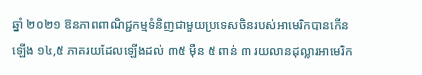ឆ្នាំ ២០២១ ឱនភាពពាណិជ្ជកម្មទំនិញជាមួយប្រទេសចិនរបស់អាមេរិកបានកើនឡើង ១៤,៥ ភាគរយដែលឡើងដល់ ៣៥ ម៉ឺន ៥ ពាន់ ៣ រយលានដុល្លារអាមេរិក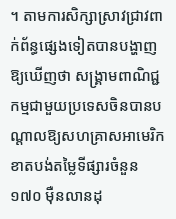។ តាមការសិក្សាស្រាវជ្រាវពាក់ព័ន្ធផ្សេងទៀតបានបង្ហាញឱ្យឃើញថា សង្គ្រាមពាណិជ្ជកម្មជាមួយប្រទេសចិនបានបណ្តាលឱ្យសហគ្រាសអាមេរិកខាតបង់តម្លៃទីផ្សារចំនួន ១៧០ ម៉ឺនលានដុ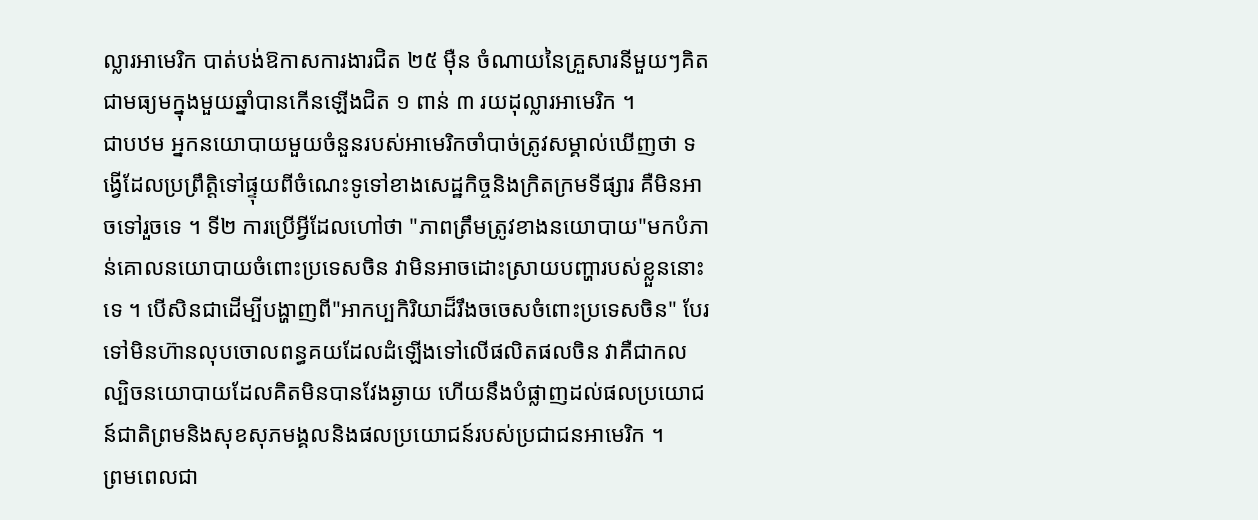ល្លារអាមេរិក បាត់បង់ឱកាសការងារជិត ២៥ ម៉ឺន ចំណាយនៃគ្រួសារនីមួយៗគិតជាមធ្យមក្នុងមួយឆ្នាំបានកើនឡើងជិត ១ ពាន់ ៣ រយដុល្លារអាមេរិក ។
ជាបឋម អ្នកនយោបាយមួយចំនួនរបស់អាមេរិកចាំបាច់ត្រូវសម្គាល់ឃើញថា ទង្វើដែលប្រព្រឹត្តិទៅផ្ទុយពីចំណេះទូទៅខាងសេដ្ឋកិច្ចនិងក្រិតក្រមទីផ្សារ គឺមិនអាចទៅរួចទេ ។ ទី២ ការប្រើអ្វីដែលហៅថា "ភាពត្រឹមត្រូវខាងនយោបាយ"មកបំភាន់គោលនយោបាយចំពោះប្រទេសចិន វាមិនអាចដោះស្រាយបញ្ហារបស់ខ្លួននោះទេ ។ បើសិនជាដើម្បីបង្ហាញពី"អាកប្បកិរិយាដ៏រឹងចចេសចំពោះប្រទេសចិន" បែរទៅមិនហ៊ានលុបចោលពន្ធគយដែលដំឡើងទៅលើផលិតផលចិន វាគឺជាកលល្បិចនយោបាយដែលគិតមិនបានវែងឆ្ងាយ ហើយនឹងបំផ្លាញដល់ផលប្រយោជន៍ជាតិព្រមនិងសុខសុភមង្គលនិងផលប្រយោជន៍របស់ប្រជាជនអាមេរិក ។
ព្រមពេលជា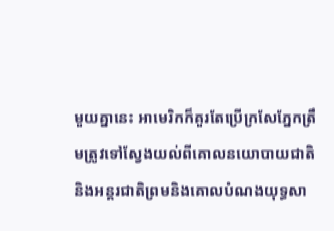មួយគ្នានេះ អាមេរិកក៏គួរតែប្រើក្រសែភ្នែកត្រឹមត្រូវទៅស្វែងយល់ពីគោលនយោបាយជាតិនិងអន្តរជាតិព្រមនិងគោលបំណងយុទ្ធសា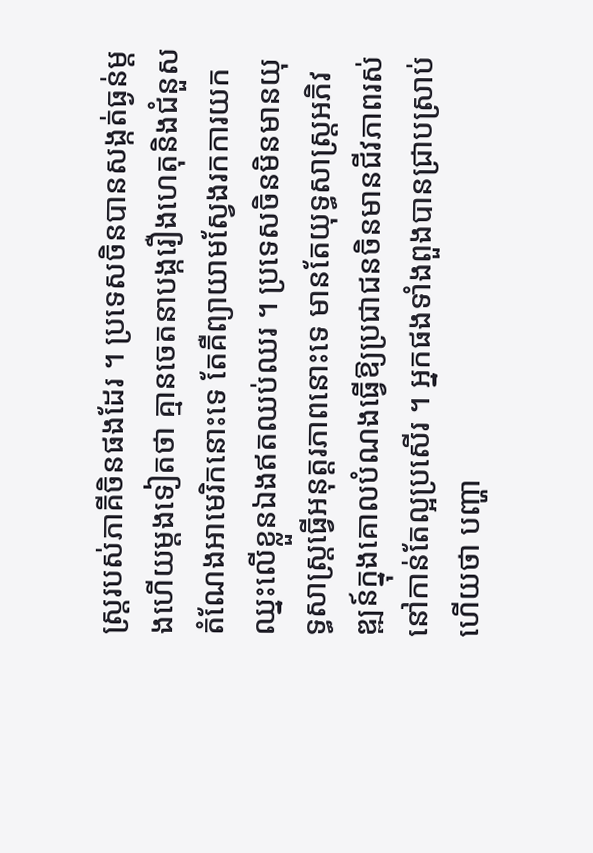ស្ត្ររបស់ភាគីចិនផងដែរ ។ ប្រទេសចិនបានសង្កត់ធ្ងន់ម្តងហើយម្តងទៀតថា គ្មានចេតនាបង្ករឿងហេតុនិងជំនួសតំណែងអាមេរិកនោះទេ តែគឺព្យាយាមស្វែងរកការយកឈ្នះលើខ្លួនឯងឥតឈប់ឈរ ។ ប្រទេសចិនមិនមានយុទ្ធសាស្រ្តធ្វើអនុត្តរភាពនោះទេ មានតែយុទ្ធសាស្ត្រអភិវឌ្ឍន៍ក្នុងគោលបំណងធ្វើឱ្យប្រជាជនចិនមានជីវភាពរស់នៅកាន់តែល្អប្រសើរ ។ អ្នកផងទាំងពួងបានជ្រាបស្រាប់ហើយថា បញ្ហា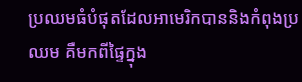ប្រឈមធំបំផុតដែលអាមេរិកបាននិងកំពុងប្រឈម គឺមកពីផ្ទៃក្នុង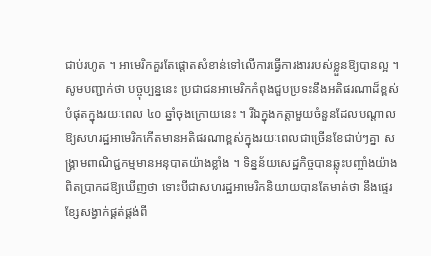ជាប់រហូត ។ អាមេរិកគួរតែផ្តោតសំខាន់ទៅលើការធ្វើការងាររបស់ខ្លួនឱ្យបានល្អ ។
សូមបញ្ជាក់ថា បច្ចុប្បន្ននេះ ប្រជាជនអាមេរិកកំពុងជួបប្រទះនឹងអតិផរណាដ៏ខ្ពស់បំផុតក្នុងរយៈពេល ៤០ ឆ្នាំចុងក្រោយនេះ ។ រីឯក្នុងកត្តាមួយចំនួនដែលបណ្តាលឱ្យសហរដ្ឋអាមេរិកកើតមានអតិផរណាខ្ពស់ក្នុងរយៈពេលជាច្រើនខែជាប់ៗគ្នា សង្គ្រាមពាណិជ្ជកម្មមានអនុបាតយ៉ាងខ្លាំង ។ ទិន្នន័យសេដ្ឋកិច្ចបានឆ្លុះបញ្ចាំងយ៉ាងពិតប្រាកដឱ្យឃើញថា ទោះបីជាសហរដ្ឋអាមេរិកនិយាយបានតែមាត់ថា នឹងផ្ទេរខ្សែសង្វាក់ផ្គត់ផ្គង់ពី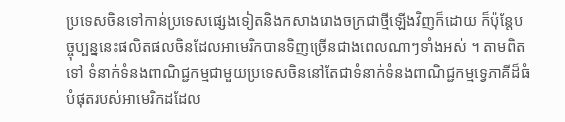ប្រទេសចិនទៅកាន់ប្រទេសផ្សេងទៀតនិងកសាងរោងចក្រជាថ្មីឡើងវិញក៏ដោយ ក៏ប៉ុន្តែបច្ចុប្បន្ននេះផលិតផលចិនដែលអាមេរិកបានទិញច្រើនជាងពេលណាៗទាំងអស់ ។ តាមពិតទៅ ទំនាក់ទំនងពាណិជ្ជកម្មជាមួយប្រទេសចិននៅតែជាទំនាក់ទំនងពាណិជ្ជកម្មទ្វេភាគីដ៏ធំបំផុតរបស់អាមេរិកដដែល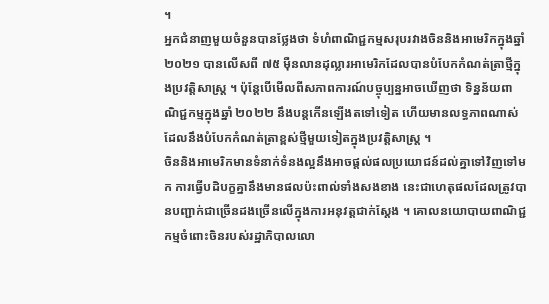។
អ្នកជំនាញមួយចំនួនបានថ្លែងថា ទំហំពាណិជ្ជកម្មសរុបរវាងចិននិងអាមេរិកក្នុងឆ្នាំ ២០២១ បានលើសពី ៧៥ ម៉ឺនលានដុល្លារអាមេរិកដែលបានបំបែកកំណត់ត្រាថ្មីក្នុងប្រវត្តិសាស្ត្រ ។ ប៉ុន្តែបើមើលពីសភាពការណ៍បច្ចុប្បន្នអាចឃើញថា ទិន្នន័យពាណិជ្ជកម្មក្នុងឆ្នាំ ២០២២ នឹងបន្តកើនឡើងតទៅទៀត ហើយមានលទ្ធភាពណាស់ដែលនឹងបំបែកកំណត់ត្រាខ្ពស់ថ្មីមួយទៀតក្នុងប្រវត្តិសាស្រ្ត ។
ចិននិងអាមេរិកមានទំនាក់ទំនងល្អនឹងអាចផ្តល់ផលប្រយោជន៍ដល់គ្នាទៅវិញទៅមក ការធ្វើបដិបក្ខគ្នានឹងមានផលប៉ះពាល់ទាំងសងខាង នេះជាហេតុផលដែលត្រូវបានបញ្ជាក់ជាច្រើនដងច្រើនលើក្នុងការអនុវត្តជាក់ស្តែង ។ គោលនយោបាយពាណិជ្ជកម្មចំពោះចិនរបស់រដ្ឋាភិបាលលោ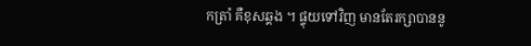កត្រាំ គឺខុសឆ្គង ។ ផ្ទុយទៅវិញ មានតែរក្សាបាននូ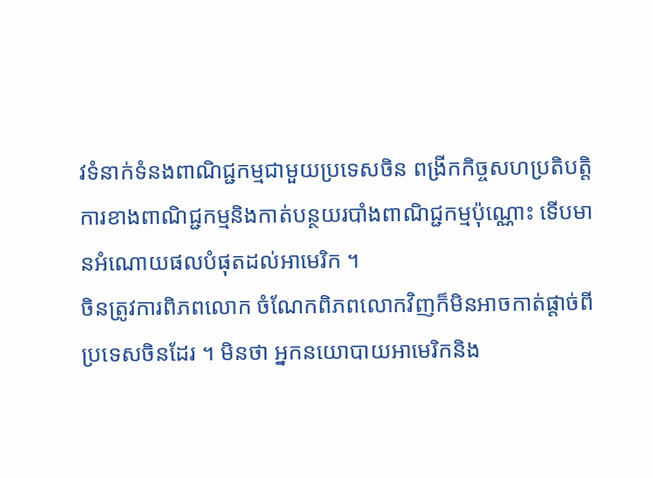វទំនាក់ទំនងពាណិជ្ជកម្មជាមួយប្រទេសចិន ពង្រីកកិច្ចសហប្រតិបត្តិការខាងពាណិជ្ជកម្មនិងកាត់បន្ថយរបាំងពាណិជ្ជកម្មប៉ុណ្ណោះ ទើបមានអំណោយផលបំផុតដល់អាមេរិក ។
ចិនត្រូវការពិភពលោក ចំណែកពិភពលោកវិញក៏មិនអាចកាត់ផ្ដាច់ពីប្រទេសចិនដែរ ។ មិនថា អ្នកនយោបាយអាមេរិកនិង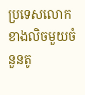ប្រទេសលោកខាងលិចមួយចំនួនតូ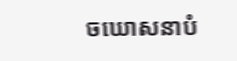ចឃោសនាបំ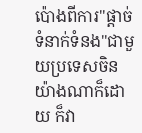ប៉ោងពីការ"ផ្តាច់ទំនាក់ទំនង"ជាមួយប្រទេសចិនយ៉ាងណាក៏ដោយ ក៏វា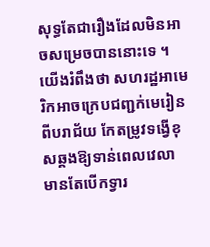សុទ្ធតែជារឿងដែលមិនអាចសម្រេចបាននោះទេ ។ យើងរំពឹងថា សហរដ្ឋអាមេរិកអាចក្រេបជញ្ជក់មេរៀនពីបរាជ័យ កែតម្រូវទង្វើខុសឆ្គងឱ្យទាន់ពេលវេលា មានតែបើកទ្វារ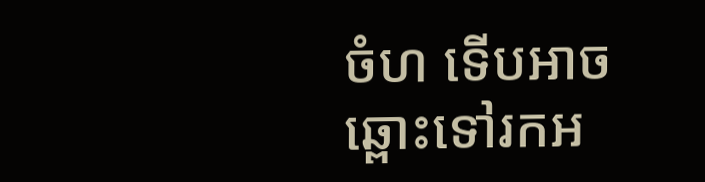ចំហ ទើបអាចឆ្ពោះទៅរកអ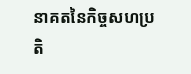នាគតនៃកិច្ចសហប្រតិ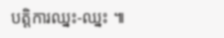បត្តិការឈ្នះ-ឈ្នះ ៕